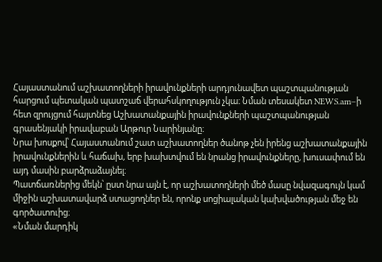Հայաստանում աշխատողների իրավունքների արդյունավետ պաշտպանության հարցում պետական պատշաճ վերահսկողություն չկա։ Նման տեսակետ NEWS.am–ի հետ զրույցում հայտնեց Աշխատանքային իրավունքների պաշտպանության գրասենյակի իրավաբան Արթուր Նարինյանը։
Նրա խոսքով՝ Հայաստանում շատ աշխատողներ ծանոթ չեն իրենց աշխատանքային իրավունքներին և հաճախ, երբ խախտվում են նրանց իրավունքները, խուսափում են այդ մասին բարձրաձայնել։
Պատճառներից մեկն՝ ըստ նրա այն է, որ աշխատողների մեծ մասը նվազագույն կամ միջին աշխատավարձ ստացողներ են, որոնք սոցիալական կախվածության մեջ են գործատուից։
«Նման մարդիկ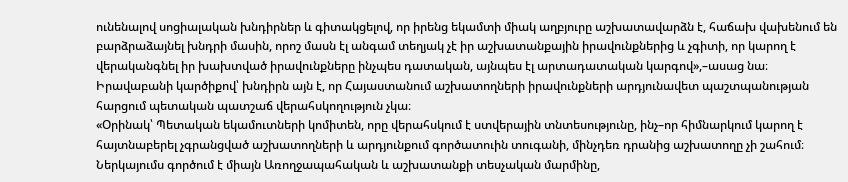ունենալով սոցիալական խնդիրներ և գիտակցելով, որ իրենց եկամտի միակ աղբյուրը աշխատավարձն է, հաճախ վախենում են բարձրաձայնել խնդրի մասին, որոշ մասն էլ անգամ տեղյակ չէ իր աշխատանքային իրավունքներից և չգիտի, որ կարող է վերականգնել իր խախտված իրավունքները ինչպես դատական, այնպես էլ արտադատական կարգով»,–ասաց նա։
Իրավաբանի կարծիքով՝ խնդիրն այն է, որ Հայաստանում աշխատողների իրավունքների արդյունավետ պաշտպանության հարցում պետական պատշաճ վերահսկողություն չկա։
«Օրինակ՝ Պետական եկամուտների կոմիտեն, որը վերահսկում է ստվերային տնտեսությունը, ինչ–որ հիմնարկում կարող է հայտնաբերել չգրանցված աշխատողների և արդյունքում գործատուին տուգանի, մինչդեռ դրանից աշխատողը չի շահում։ Ներկայումս գործում է միայն Առողջապահական և աշխատանքի տեսչական մարմինը,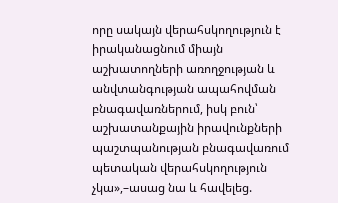որը սակայն վերահսկողություն է իրականացնում միայն աշխատողների առողջության և անվտանգության ապահովման բնագավառներում, իսկ բուն՝ աշխատանքային իրավունքների պաշտպանության բնագավառում պետական վերահսկողություն չկա»,–ասաց նա և հավելեց.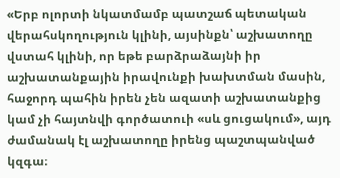«Երբ ոլորտի նկատմամբ պատշաճ պետական վերահսկողություն կլինի, այսինքն՝ աշխատողը վստահ կլինի, որ եթե բարձրաձայնի իր աշխատանքային իրավունքի խախտման մասին, հաջորդ պահին իրեն չեն ազատի աշխատանքից կամ չի հայտնվի գործատուի «սև ցուցակում», այդ ժամանակ էլ աշխատողը իրենց պաշտպանված կզգա։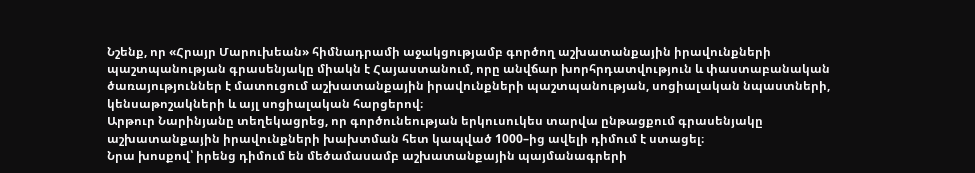Նշենք, որ «Հրայր Մարուխեան» հիմնադրամի աջակցությամբ գործող աշխատանքային իրավունքների պաշտպանության գրասենյակը միակն է Հայաստանում, որը անվճար խորհրդատվություն և փաստաբանական ծառայություններ է մատուցում աշխատանքային իրավունքների պաշտպանության, սոցիալական նպաստների, կենսաթոշակների և այլ սոցիալական հարցերով։
Արթուր Նարինյանը տեղեկացրեց, որ գործունեության երկուսուկես տարվա ընթացքում գրասենյակը աշխատանքային իրավունքների խախտման հետ կապված 1000–ից ավելի դիմում է ստացել։
Նրա խոսքով՝ իրենց դիմում են մեծամասամբ աշխատանքային պայմանագրերի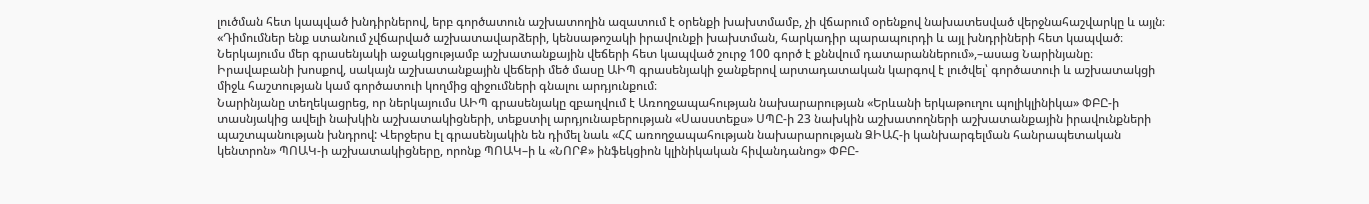լուծման հետ կապված խնդիրներով, երբ գործատուն աշխատողին ազատում է օրենքի խախտմամբ, չի վճարում օրենքով նախատեսված վերջնահաշվարկը և այլն։
«Դիմումներ ենք ստանում չվճարված աշխատավարձերի, կենսաթոշակի իրավունքի խախտման, հարկադիր պարապուրդի և այլ խնդրիների հետ կապված։ Ներկայումս մեր գրասենյակի աջակցությամբ աշխատանքային վեճերի հետ կապված շուրջ 100 գործ է քննվում դատարաններում»,–ասաց Նարինյանը։
Իրավաբանի խոսքով, սակայն աշխատանքային վեճերի մեծ մասը ԱԻՊ գրասենյակի ջանքերով արտադատական կարգով է լուծվել՝ գործատուի և աշխատակցի միջև հաշտության կամ գործատուի կողմից զիջումների գնալու արդյունքում։
Նարինյանը տեղեկացրեց, որ ներկայումս ԱԻՊ գրասենյակը զբաղվում է Առողջապահության նախարարության «Երևանի երկաթուղու պոլիկլինիկա» ՓԲԸ-ի տասնյակից ավելի նախկին աշխատակիցների, տեքստիլ արդյունաբերության «Սասստեքս» ՍՊԸ-ի 23 նախկին աշխատողների աշխատանքային իրավունքների պաշտպանության խնդրով: Վերջերս էլ գրասենյակին են դիմել նաև «ՀՀ առողջապահության նախարարության ՁԻԱՀ-ի կանխարգելման հանրապետական կենտրոն» ՊՈԱԿ-ի աշխատակիցները, որոնք ՊՈԱԿ–ի և «ՆՈՐՔ» ինֆեկցիոն կլինիկական հիվանդանոց» ՓԲԸ-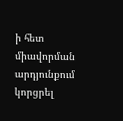ի հետ միավորման արդյունքում կորցրել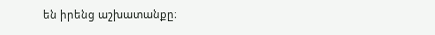են իրենց աշխատանքը։